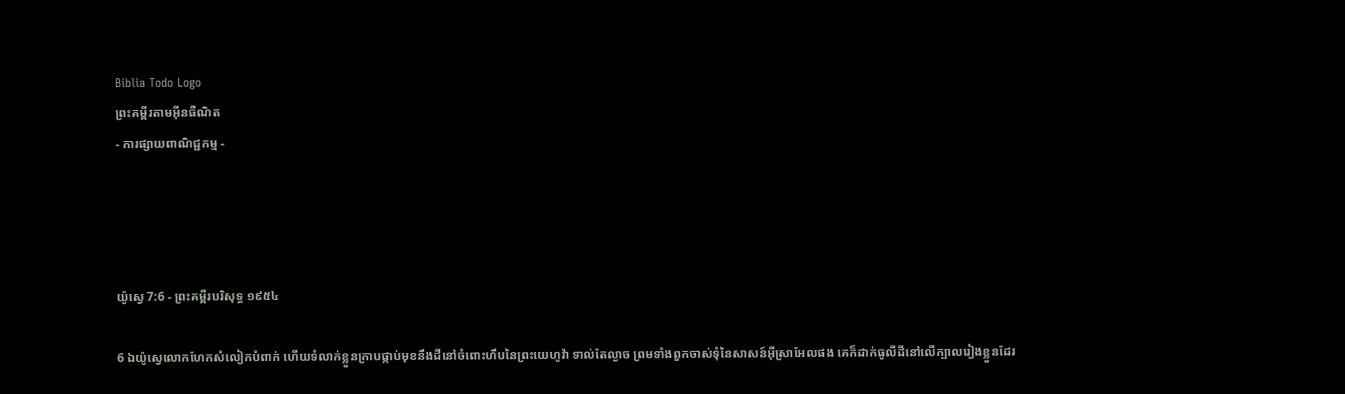Biblia Todo Logo
ព្រះគម្ពីរតាមអ៊ីនធឺណិត
- ការផ្សាយពាណិជ្ជកម្ម -




យ៉ូស្វេ 7:6 - ព្រះគម្ពីរបរិសុទ្ធ ១៩៥៤

6 ឯយ៉ូស្វេលោកហែកសំលៀក‌បំពាក់ ហើយទំលាក់ខ្លួនក្រាបផ្កាប់មុខនឹងដីនៅចំពោះហឹបនៃព្រះ‌យេហូវ៉ា ទាល់តែល្ងាច ព្រមទាំងពួកចាស់‌ទុំនៃសាសន៍អ៊ីស្រាអែលផង គេក៏ដាក់ធូលីដីនៅលើក្បាលរៀងខ្លួនដែរ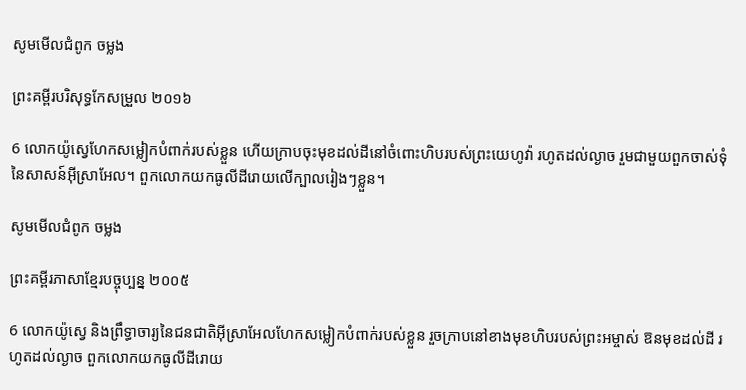សូមមើលជំពូក ចម្លង

ព្រះគម្ពីរបរិសុទ្ធកែសម្រួល ២០១៦

6 លោកយ៉ូស្វេហែកសម្លៀកបំពាក់របស់ខ្លួន ហើយក្រាបចុះមុខដល់ដីនៅចំពោះហិបរបស់ព្រះ‌យេហូវ៉ា រហូតដល់ល្ងាច រួមជាមួយពួកចាស់ទុំនៃសាសន៍អ៊ីស្រា‌អែល។ ពួកលោកយកធូលីដីរោយលើក្បាលរៀងៗខ្លួន។

សូមមើលជំពូក ចម្លង

ព្រះគម្ពីរភាសាខ្មែរបច្ចុប្បន្ន ២០០៥

6 លោកយ៉ូស្វេ និងព្រឹទ្ធា‌ចារ្យនៃជន‌ជាតិអ៊ីស្រា‌អែលហែកសម្លៀក‌បំពាក់របស់ខ្លួន រួចក្រាបនៅខាងមុខហិបរបស់ព្រះ‌អម្ចាស់ ឱនមុខដល់ដី រហូតដល់ល្ងាច ពួកលោកយកធូលីដីរោយ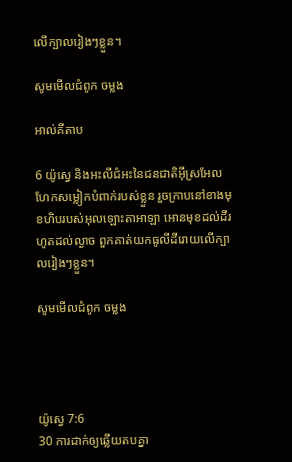លើក្បាលរៀងៗខ្លួន។

សូមមើលជំពូក ចម្លង

អាល់គីតាប

6 យ៉ូស្វេ និងអះលី‌ជំអះនៃជន‌ជាតិអ៊ីស្រ‌អែលហែកសម្លៀក‌បំពាក់របស់ខ្លួន រួចក្រាបនៅខាងមុខហិបរបស់អុលឡោះ‌តាអាឡា អោនមុខដល់ដីរហូតដល់ល្ងាច ពួកគាត់យកធូលីដីរោយលើក្បាលរៀងៗខ្លួន។

សូមមើលជំពូក ចម្លង




យ៉ូស្វេ 7:6
30 ការដាក់ឲ្យឆ្លើយតបគ្នា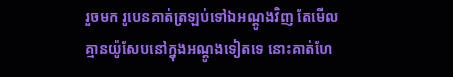រួចមក រូបេនគាត់ត្រឡប់ទៅឯអណ្តូងវិញ តែមើល គ្មានយ៉ូសែបនៅក្នុងអណ្តូងទៀតទេ នោះគាត់ហែ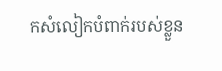កសំលៀក‌បំពាក់របស់ខ្លួន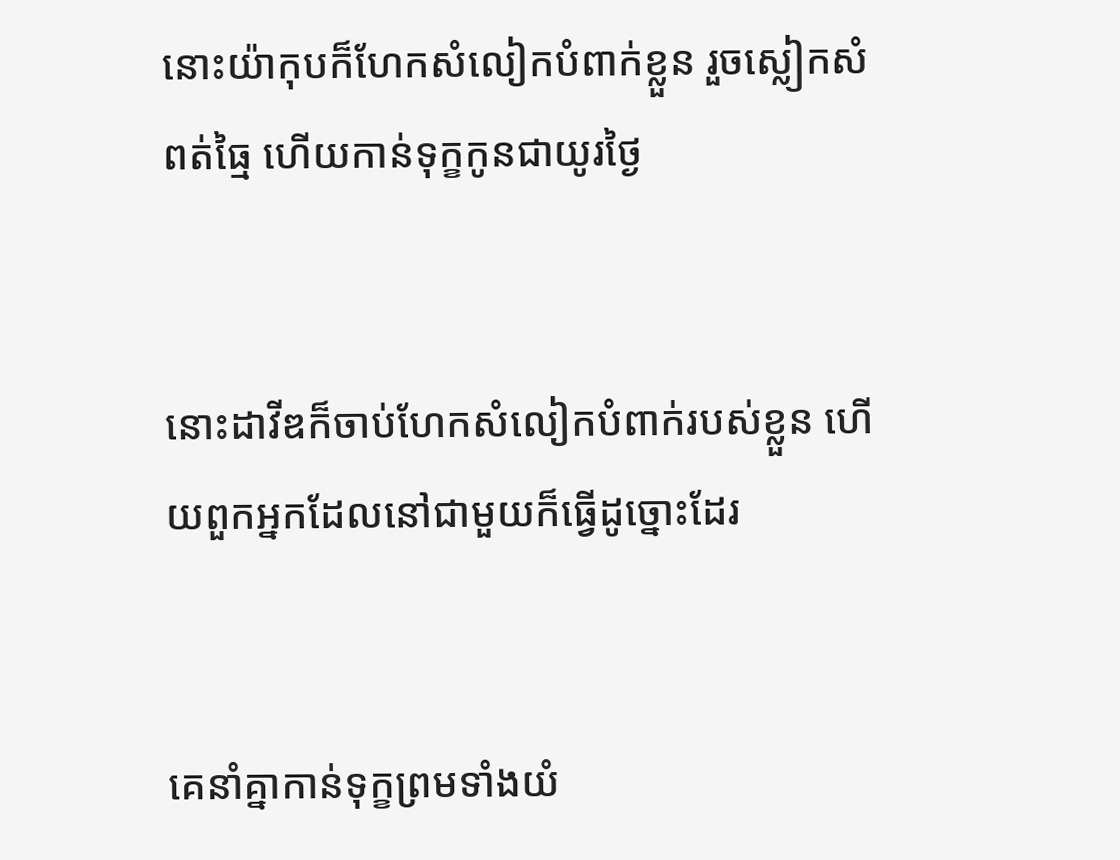នោះយ៉ាកុបក៏ហែកសំលៀក‌បំពាក់ខ្លួន រួចស្លៀកសំពត់ធ្មៃ ហើយកាន់ទុក្ខកូនជាយូរថ្ងៃ


នោះដាវីឌក៏ចាប់ហែកសំលៀក‌បំពាក់របស់ខ្លួន ហើយពួកអ្នកដែលនៅជាមួយក៏ធ្វើដូច្នោះដែរ


គេនាំគ្នាកាន់ទុក្ខព្រមទាំងយំ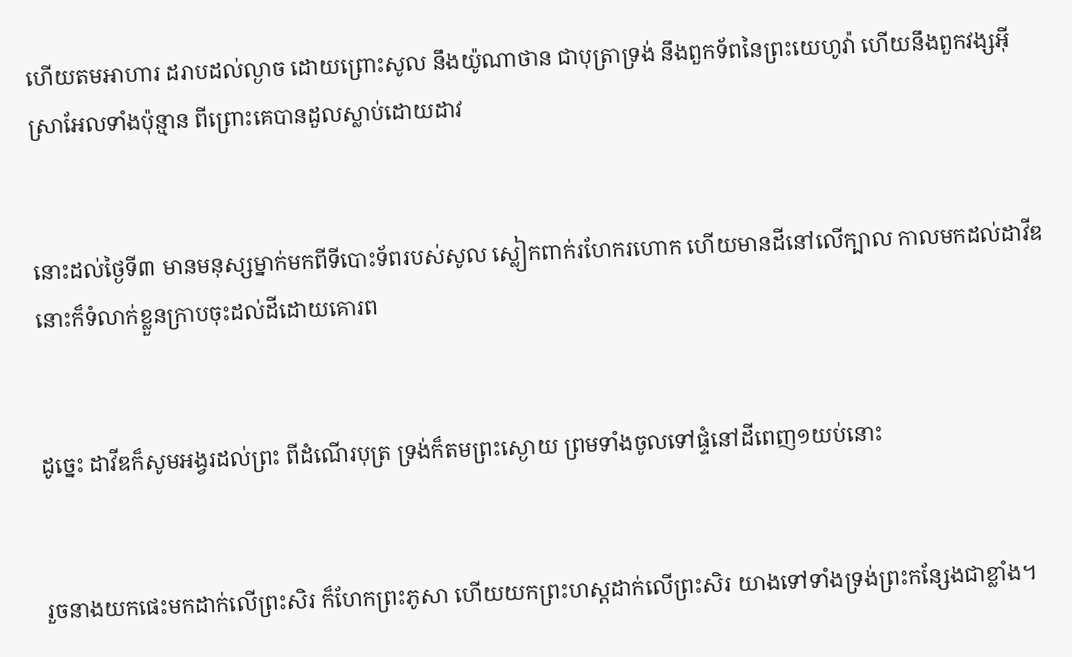ហើយតមអាហារ ដរាបដល់ល្ងាច ដោយព្រោះសូល នឹងយ៉ូណា‌ថាន ជាបុត្រាទ្រង់ នឹងពួកទ័ពនៃព្រះ‌យេហូវ៉ា ហើយនឹងពួកវង្សអ៊ីស្រាអែលទាំងប៉ុន្មាន ពីព្រោះគេបានដួលស្លាប់ដោយដាវ


នោះដល់ថ្ងៃទី៣ មានមនុស្សម្នាក់មកពីទីបោះទ័ពរបស់សូល ស្លៀក‌ពាក់រហែក‌រហោក ហើយមានដីនៅលើក្បាល កាលមកដល់ដាវីឌ នោះក៏ទំលាក់ខ្លួនក្រាបចុះដល់ដីដោយគោរព


ដូច្នេះ ដាវីឌក៏សូមអង្វរដល់ព្រះ ពីដំណើរបុត្រ ទ្រង់ក៏តមព្រះ‌ស្ងោយ ព្រមទាំងចូលទៅផ្ទំនៅដីពេញ១យប់នោះ


រួចនាងយកផេះមកដាក់លើព្រះ‌សិរ ក៏ហែកព្រះ‌ភូសា ហើយយកព្រះ‌ហស្តដាក់លើព្រះ‌សិរ យាងទៅទាំងទ្រង់ព្រះ‌កន្សែងជាខ្លាំង។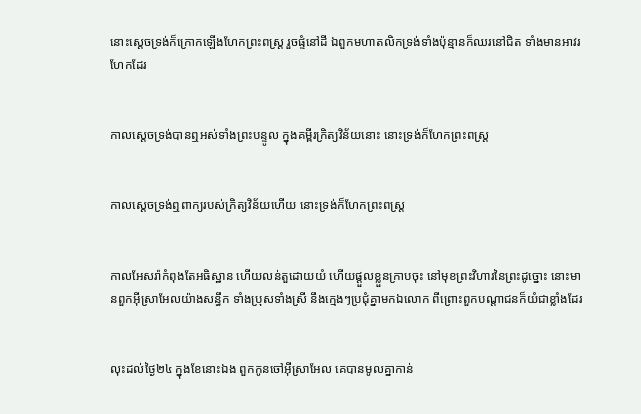នោះស្តេចទ្រង់ក៏ក្រោកឡើងហែកព្រះ‌ពស្ត្រ រួចផ្ទំនៅដី ឯពួកមហា‌តលិកទ្រង់ទាំងប៉ុន្មានក៏ឈរនៅជិត ទាំងមានអាវរហែកដែរ


កាលស្តេចទ្រង់បានឮអស់ទាំងព្រះ‌បន្ទូល ក្នុងគម្ពីរក្រិត្យ‌វិន័យនោះ នោះទ្រង់ក៏ហែកព្រះ‌ពស្ត្រ


កាលស្តេចទ្រង់ឮពាក្យរបស់ក្រិត្យ‌វិន័យហើយ នោះទ្រង់ក៏ហែកព្រះ‌ពស្ត្រ


កាលអែសរ៉ាកំពុងតែអធិស្ឋាន ហើយលន់‌តួដោយយំ ហើយផ្តួលខ្លួនក្រាបចុះ នៅមុខព្រះ‌វិហារនៃព្រះដូច្នោះ នោះមានពួកអ៊ីស្រាអែលយ៉ាងសន្ធឹក ទាំងប្រុសទាំងស្រី នឹងក្មេងៗប្រជុំគ្នាមកឯលោក ពីព្រោះពួកបណ្តាជនក៏យំជាខ្លាំងដែរ


លុះដល់ថ្ងៃ២៤ ក្នុងខែនោះឯង ពួកកូនចៅអ៊ីស្រាអែល គេបានមូលគ្នាកាន់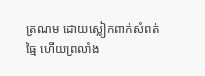ត្រណម ដោយស្លៀក‌ពាក់សំពត់ធ្មៃ ហើយព្រលាំង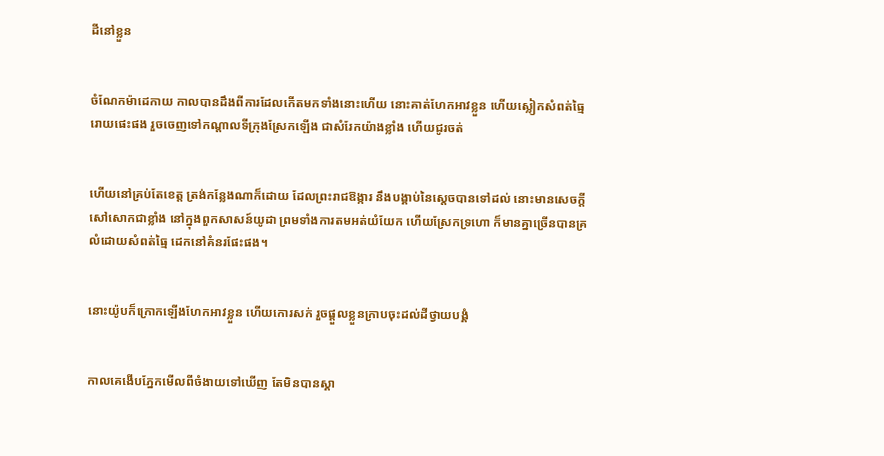ដីនៅខ្លួន


ចំណែកម៉ា‌ដេកាយ កាលបានដឹងពីការដែលកើតមកទាំងនោះហើយ នោះគាត់ហែកអាវខ្លួន ហើយស្លៀកសំពត់ធ្មៃរោយផេះផង រួចចេញទៅកណ្តាលទីក្រុងស្រែកឡើង ជាសំរែកយ៉ាងខ្លាំង ហើយជូរចត់


ហើយនៅគ្រប់តែខេត្ត ត្រង់កន្លែងណាក៏ដោយ ដែលព្រះ‌រាជ‌ឱង្ការ នឹងបង្គាប់នៃស្តេចបានទៅដល់ នោះមានសេចក្ដីសៅ‌សោកជាខ្លាំង នៅក្នុងពួកសាសន៍យូដា ព្រមទាំងការតមអត់យំ‌យែក ហើយស្រែកទ្រហោ ក៏មានគ្នាច្រើនបានគ្រលំដោយសំពត់ធ្មៃ ដេកនៅគំនរផែះផង។


នោះយ៉ូបក៏ក្រោកឡើងហែកអាវខ្លួន ហើយកោរសក់ រួចផ្តួលខ្លួនក្រាបចុះដល់ដីថ្វាយ‌បង្គំ


កាលគេងើបភ្នែកមើលពីចំងាយទៅឃើញ តែមិនបានស្គា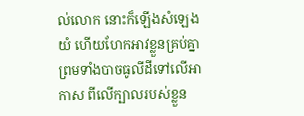ល់លោក នោះក៏ឡើងសំឡេងយំ ហើយហែកអាវខ្លួនគ្រប់គ្នា ព្រមទាំងបាចធូលីដីទៅលើអាកាស ពីលើក្បាលរបស់ខ្លួន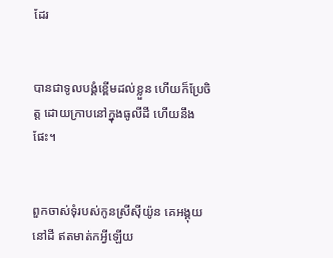ដែរ


បានជាទូលបង្គំខ្ពើមដល់ខ្លួន ហើយក៏ប្រែចិត្ត ដោយក្រាបនៅក្នុងធូលីដី ហើយនឹងផែះ។


ពួកចាស់‌ទុំរបស់កូនស្រីស៊ីយ៉ូន គេអង្គុយនៅដី ឥតមាត់កអ្វីឡើយ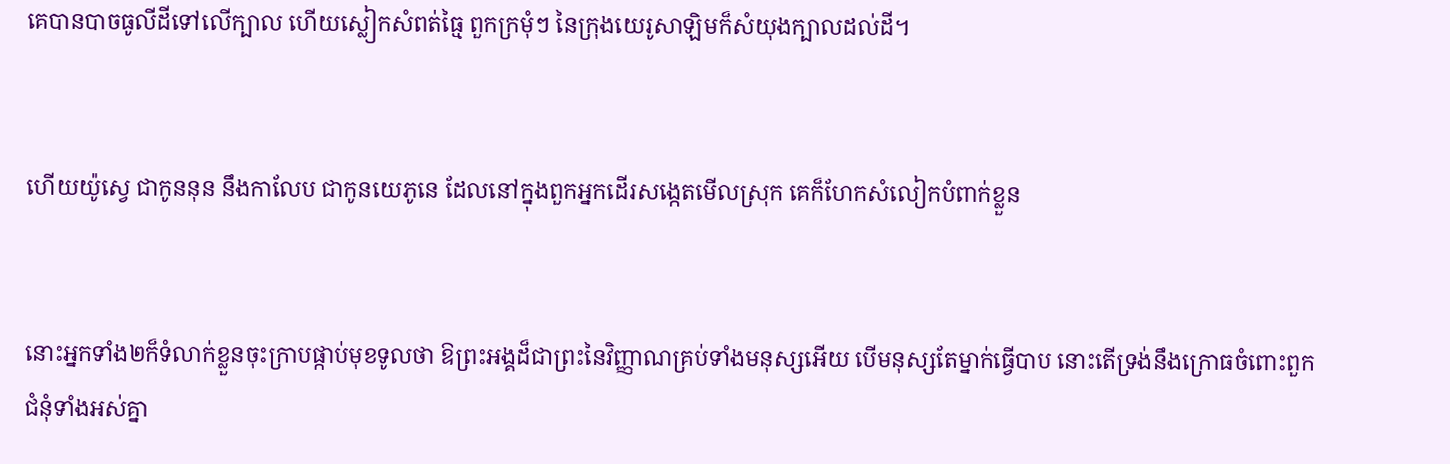គេបានបាចធូលីដីទៅលើក្បាល ហើយស្លៀកសំពត់ធ្មៃ ពួកក្រមុំៗ នៃក្រុងយេរូ‌សាឡិមក៏សំយុងក្បាលដល់ដី។


ហើយយ៉ូស្វេ ជាកូននុន នឹងកាលែប ជាកូនយេភូនេ ដែលនៅក្នុងពួកអ្នកដើរសង្កេតមើលស្រុក គេក៏ហែកសំលៀក‌បំពាក់ខ្លួន


នោះអ្នកទាំង២ក៏ទំលាក់ខ្លួនចុះក្រាបផ្កាប់មុខទូលថា ឱព្រះ‌អង្គដ៏ជាព្រះនៃវិញ្ញាណគ្រប់ទាំងមនុស្សអើយ បើមនុស្សតែម្នាក់ធ្វើបាប នោះតើទ្រង់នឹងក្រោធចំពោះពួកជំនុំទាំងអស់គ្នា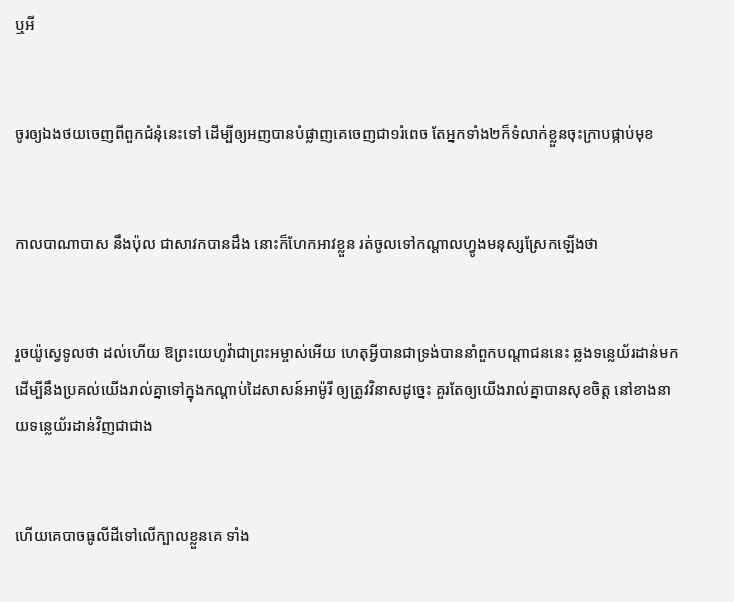ឬអី


ចូរឲ្យឯងថយចេញពីពួកជំនុំនេះទៅ ដើម្បីឲ្យអញបានបំផ្លាញគេចេញជា១រំពេច តែអ្នកទាំង២ក៏ទំលាក់ខ្លួនចុះក្រាបផ្កាប់មុខ


កាលបា‌ណា‌បាស នឹងប៉ុល ជាសាវកបានដឹង នោះក៏ហែកអាវខ្លួន រត់ចូលទៅកណ្តាលហ្វូងមនុស្សស្រែកឡើងថា


រួចយ៉ូស្វេទូលថា ដល់ហើយ ឱព្រះ‌យេហូវ៉ាជាព្រះ‌អម្ចាស់អើយ ហេតុអ្វីបានជាទ្រង់បាននាំពួកបណ្តាជននេះ ឆ្លងទន្លេយ័រដាន់មក ដើម្បីនឹងប្រគល់យើងរាល់គ្នាទៅក្នុងកណ្តាប់ដៃសាសន៍អាម៉ូរី ឲ្យត្រូវវិនាសដូច្នេះ គួរតែឲ្យយើងរាល់គ្នាបានសុខចិត្ត នៅខាងនាយទន្លេយ័រដាន់វិញជាជាង


ហើយគេបាចធូលីដីទៅលើក្បាលខ្លួនគេ ទាំង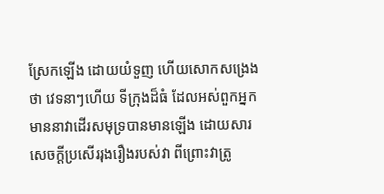ស្រែកឡើង ដោយយំទួញ ហើយសោកសង្រេងថា វេទនាៗហើយ ទីក្រុងដ៏ធំ ដែលអស់ពួកអ្នកមាននាវាដើរសមុទ្របានមានឡើង ដោយ‌សារសេចក្ដីប្រសើររុងរឿងរបស់វា ពីព្រោះវាត្រូ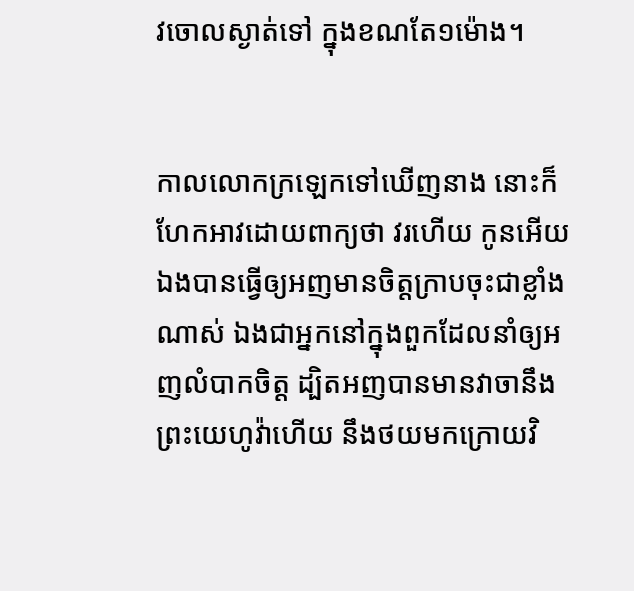វចោលស្ងាត់ទៅ ក្នុងខណតែ១ម៉ោង។


កាលលោកក្រឡេកទៅឃើញនាង នោះក៏ហែកអាវដោយពាក្យថា វរ‌ហើយ កូនអើយ ឯងបានធ្វើឲ្យអញមានចិត្តក្រាបចុះជាខ្លាំងណាស់ ឯងជាអ្នកនៅក្នុងពួកដែលនាំឲ្យអញលំបាកចិត្ត ដ្បិតអញបានមានវាចានឹងព្រះ‌យេហូវ៉ាហើយ នឹងថយមកក្រោយវិ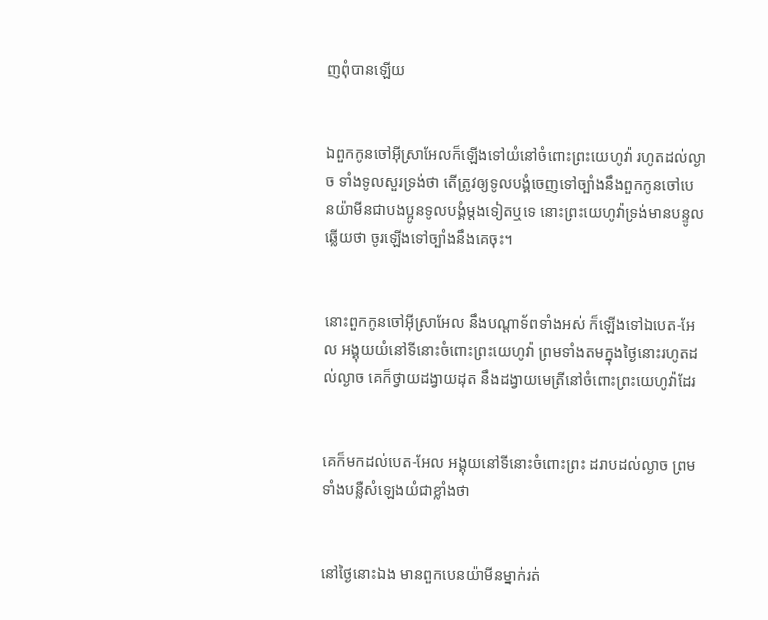ញពុំបានឡើយ


ឯពួកកូនចៅអ៊ីស្រាអែលក៏ឡើងទៅយំនៅចំពោះព្រះ‌យេហូវ៉ា រហូតដល់ល្ងាច ទាំងទូលសួរទ្រង់ថា តើត្រូវឲ្យទូលបង្គំចេញទៅច្បាំងនឹងពួកកូនចៅបេន‌យ៉ាមីនជាបងប្អូនទូលបង្គំម្តងទៀតឬទេ នោះព្រះ‌យេហូវ៉ាទ្រង់មានបន្ទូលឆ្លើយថា ចូរឡើងទៅច្បាំងនឹងគេចុះ។


នោះពួកកូនចៅអ៊ីស្រាអែល នឹងបណ្តាទ័ពទាំងអស់ ក៏ឡើងទៅឯបេត-អែល អង្គុយយំនៅទីនោះចំពោះព្រះ‌យេហូវ៉ា ព្រមទាំងតមក្នុងថ្ងៃនោះរហូតដល់ល្ងាច គេក៏ថ្វាយដង្វាយដុត នឹងដង្វាយមេត្រីនៅចំពោះព្រះ‌យេហូវ៉ាដែរ


គេក៏មកដល់បេត-អែល អង្គុយនៅទីនោះចំពោះព្រះ ដរាបដល់ល្ងាច ព្រមទាំងបន្លឺសំឡេងយំជាខ្លាំងថា


នៅថ្ងៃនោះឯង មានពួកបេន‌យ៉ាមីនម្នាក់រត់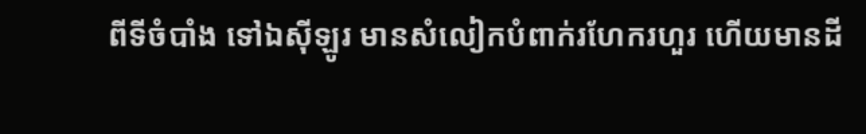ពីទីចំបាំង ទៅឯស៊ីឡូរ មានសំលៀក‌បំពាក់រហែក‌រហួរ ហើយមានដី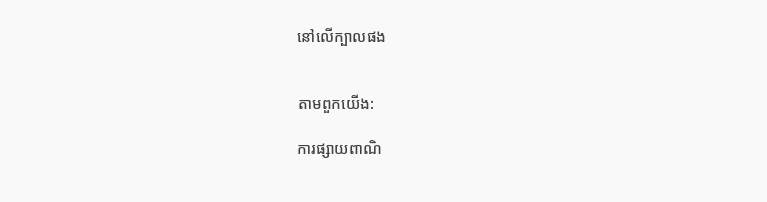នៅលើក្បាលផង


តាមពួកយើង:

ការផ្សាយពាណិ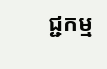ជ្ជកម្ម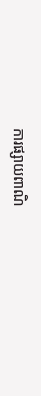ការផ្សាយពាណិ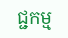ជ្ជកម្ម